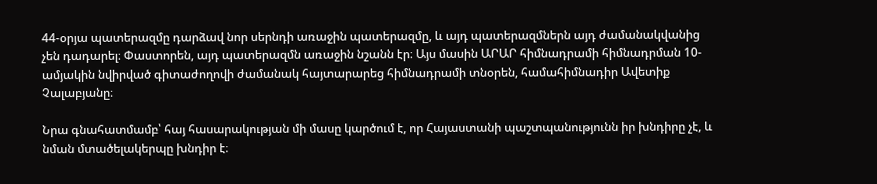44-օրյա պատերազմը դարձավ նոր սերնդի առաջին պատերազմը, և այդ պատերազմներն այդ ժամանակվանից չեն դադարել։ Փաստորեն, այդ պատերազմն առաջին նշանն էր։ Այս մասին ԱՐԱՐ հիմնադրամի հիմնադրման 10-ամյակին նվիրված գիտաժողովի ժամանակ հայտարարեց հիմնադրամի տնօրեն, համահիմնադիր Ավետիք Չալաբյանը։

Նրա գնահատմամբ՝ հայ հասարակության մի մասը կարծում է, որ Հայաստանի պաշտպանությունն իր խնդիրը չէ, և նման մտածելակերպը խնդիր է։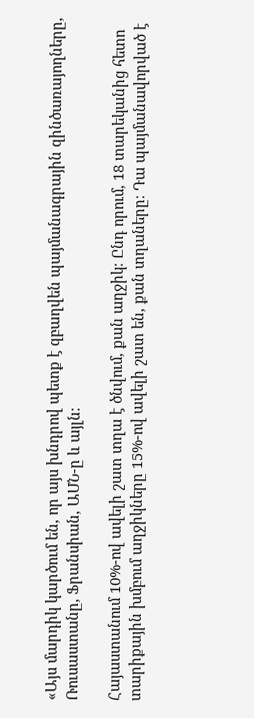«Այս մարդիկ կարծում են, որ այս խնդրով պետք է զբաղվեն պայմանագրային զինծառայողները, Ռուսաստանը, Ֆրանսիան, ԱՄՆ-ը և այլն։

Հայաստանում 10%-ով ավելի շատ տղա է ծնվում, քան աղջիկ։ Ընդ որում, 18 տարեկանից հետո տարիքային խմբում աղջիկները 15%-ով ավելի շատ են, քան տղաները։ Դա պայմանավորված է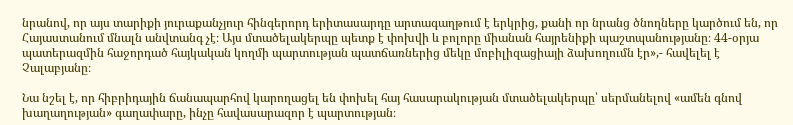նրանով, որ այս տարիքի յուրաքանչյուր հինգերորդ երիտասարդը արտագաղթում է երկրից, քանի որ նրանց ծնողները կարծում են, որ Հայաստանում մնալն անվտանգ չէ։ Այս մտածելակերպը պետք է փոխվի և բոլորը միանան հայրենիքի պաշտպանությանը։ 44-օրյա պատերազմին հաջորդած հայկական կողմի պարտության պատճառներից մեկը մոբիլիզացիայի ձախողումն էր»,- հավելել է Չալաբյանը։

Նա նշել է, որ հիբրիդային ճանապարհով կարողացել են փոխել հայ հասարակության մտածելակերպը՝ սերմանելով «ամեն գնով խաղաղության» գաղափարը, ինչը հավասարազոր է պարտության։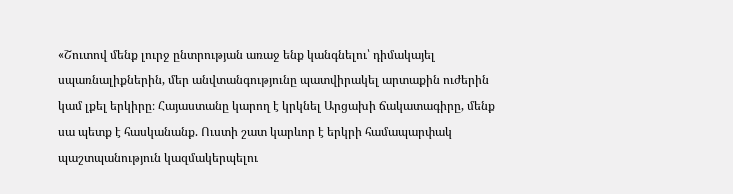«Շուտով մենք լուրջ ընտրության առաջ ենք կանգնելու՝ դիմակայել սպառնալիքներին, մեր անվտանգությունը պատվիրակել արտաքին ուժերին կամ լքել երկիրը։ Հայաստանը կարող է կրկնել Արցախի ճակատագիրը, մենք սա պետք է հասկանանք. Ուստի շատ կարևոր է երկրի համապարփակ պաշտպանություն կազմակերպելու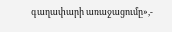գաղափարի առաջացումը»,-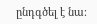ընդգծել է նա։